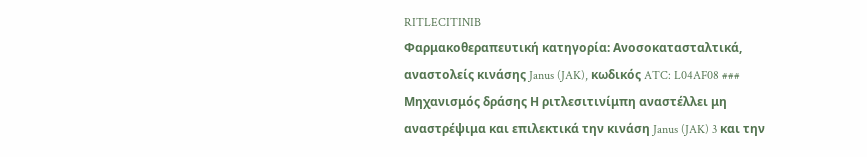RITLECITINIB
Φαρμακοθεραπευτική κατηγορία: Ανοσοκατασταλτικά, αναστολείς κινάσης Janus (JAK), κωδικός ATC: L04AF08 ### Μηχανισμός δράσης Η ριτλεσιτινίμπη αναστέλλει μη αναστρέψιμα και επιλεκτικά την κινάση Janus (JAK) 3 και την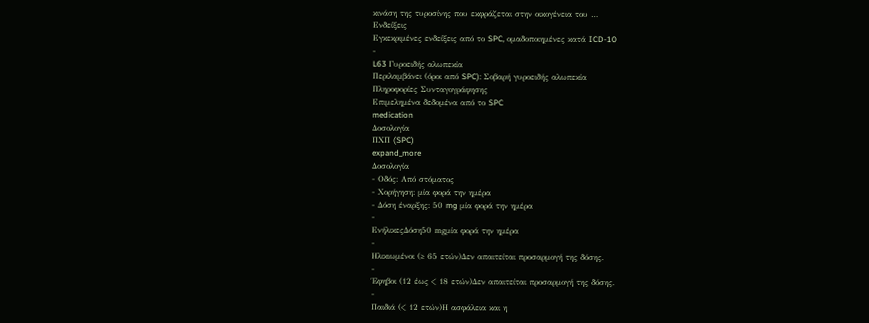κινάση της τυροσίνης που εκφράζεται στην οικογένεια του …
Ενδείξεις
Εγκεκριμένες ενδείξεις από το SPC, ομαδοποιημένες κατά ICD-10
-
L63 Γυροειδής αλωπεκία
Περιλαμβάνει (όροι από SPC): Σοβαρή γυροειδής αλωπεκία
Πληροφορίες Συνταγογράφησης
Επιμελημένα δεδομένα από το SPC
medication
Δοσολογία
ΠΧΠ (SPC)
expand_more
Δοσολογία
- Οδός: Από στόματος
- Χορήγηση: μία φορά την ημέρα
- Δόση έναρξης: 50 mg μία φορά την ημέρα
-
ΕνήλικεςΔόση50 mgμία φορά την ημέρα
-
Ηλικιωμένοι (≥ 65 ετών)Δεν απαιτείται προσαρμογή της δόσης.
-
Έφηβοι (12 έως < 18 ετών)Δεν απαιτείται προσαρμογή της δόσης.
-
Παιδιά (< 12 ετών)Η ασφάλεια και η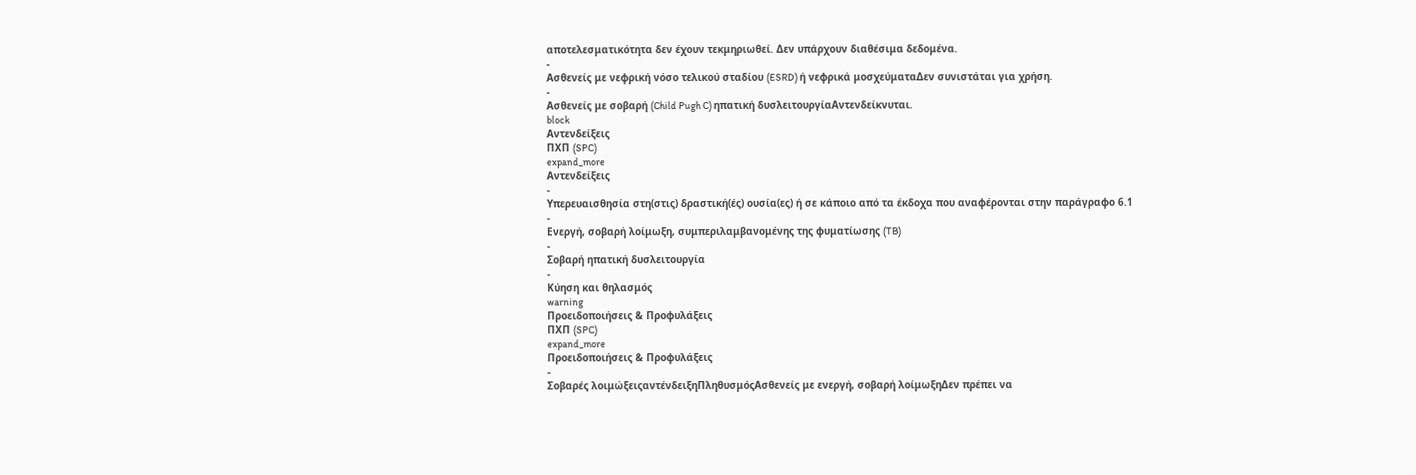αποτελεσματικότητα δεν έχουν τεκμηριωθεί. Δεν υπάρχουν διαθέσιμα δεδομένα.
-
Ασθενείς με νεφρική νόσο τελικού σταδίου (ESRD) ή νεφρικά μοσχεύματαΔεν συνιστάται για χρήση.
-
Ασθενείς με σοβαρή (Child Pugh C) ηπατική δυσλειτουργίαΑντενδείκνυται.
block
Αντενδείξεις
ΠΧΠ (SPC)
expand_more
Αντενδείξεις
-
Υπερευαισθησία στη(στις) δραστική(ές) ουσία(ες) ή σε κάποιο από τα έκδοχα που αναφέρονται στην παράγραφο 6.1
-
Ενεργή, σοβαρή λοίμωξη, συμπεριλαμβανομένης της φυματίωσης (TB)
-
Σοβαρή ηπατική δυσλειτουργία
-
Κύηση και θηλασμός
warning
Προειδοποιήσεις & Προφυλάξεις
ΠΧΠ (SPC)
expand_more
Προειδοποιήσεις & Προφυλάξεις
-
Σοβαρές λοιμώξειςαντένδειξηΠληθυσμόςΑσθενείς με ενεργή, σοβαρή λοίμωξηΔεν πρέπει να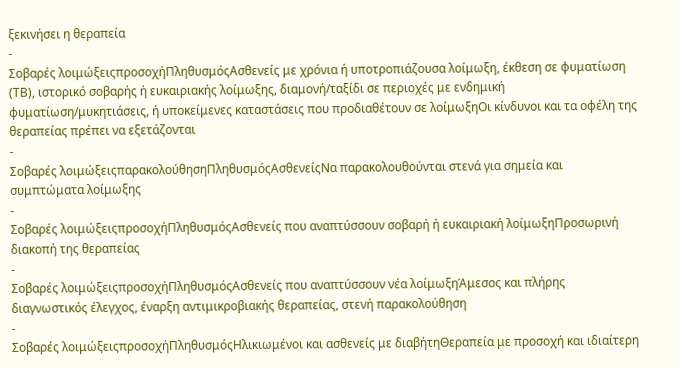ξεκινήσει η θεραπεία
-
Σοβαρές λοιμώξειςπροσοχήΠληθυσμόςΑσθενείς με χρόνια ή υποτροπιάζουσα λοίμωξη, έκθεση σε φυματίωση (ΤΒ), ιστορικό σοβαρής ή ευκαιριακής λοίμωξης, διαμονή/ταξίδι σε περιοχές με ενδημική φυματίωση/μυκητιάσεις, ή υποκείμενες καταστάσεις που προδιαθέτουν σε λοίμωξηΟι κίνδυνοι και τα οφέλη της θεραπείας πρέπει να εξετάζονται
-
Σοβαρές λοιμώξειςπαρακολούθησηΠληθυσμόςΑσθενείςΝα παρακολουθούνται στενά για σημεία και συμπτώματα λοίμωξης
-
Σοβαρές λοιμώξειςπροσοχήΠληθυσμόςΑσθενείς που αναπτύσσουν σοβαρή ή ευκαιριακή λοίμωξηΠροσωρινή διακοπή της θεραπείας
-
Σοβαρές λοιμώξειςπροσοχήΠληθυσμόςΑσθενείς που αναπτύσσουν νέα λοίμωξηΆμεσος και πλήρης διαγνωστικός έλεγχος, έναρξη αντιμικροβιακής θεραπείας, στενή παρακολούθηση
-
Σοβαρές λοιμώξειςπροσοχήΠληθυσμόςΗλικιωμένοι και ασθενείς με διαβήτηΘεραπεία με προσοχή και ιδιαίτερη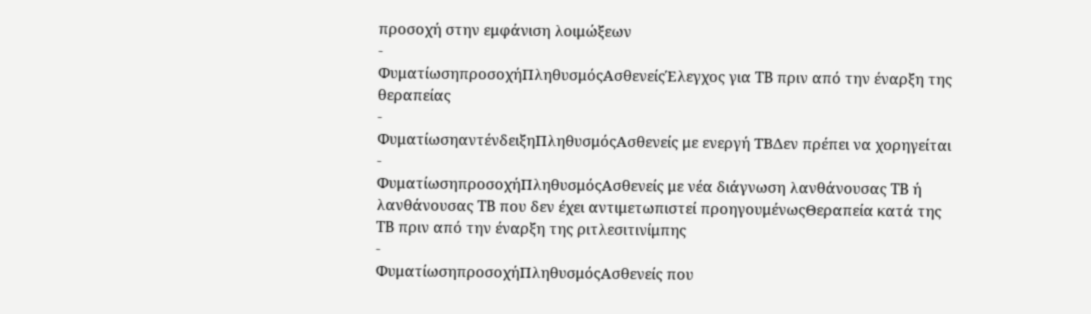προσοχή στην εμφάνιση λοιμώξεων
-
ΦυματίωσηπροσοχήΠληθυσμόςΑσθενείςΈλεγχος για TB πριν από την έναρξη της θεραπείας
-
ΦυματίωσηαντένδειξηΠληθυσμόςΑσθενείς με ενεργή TBΔεν πρέπει να χορηγείται
-
ΦυματίωσηπροσοχήΠληθυσμόςΑσθενείς με νέα διάγνωση λανθάνουσας TB ή λανθάνουσας TB που δεν έχει αντιμετωπιστεί προηγουμένωςΘεραπεία κατά της TB πριν από την έναρξη της ριτλεσιτινίμπης
-
ΦυματίωσηπροσοχήΠληθυσμόςΑσθενείς που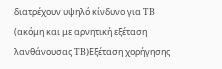διατρέχουν υψηλό κίνδυνο για TB (ακόμη και με αρνητική εξέταση λανθάνουσας TB)Εξέταση χορήγησης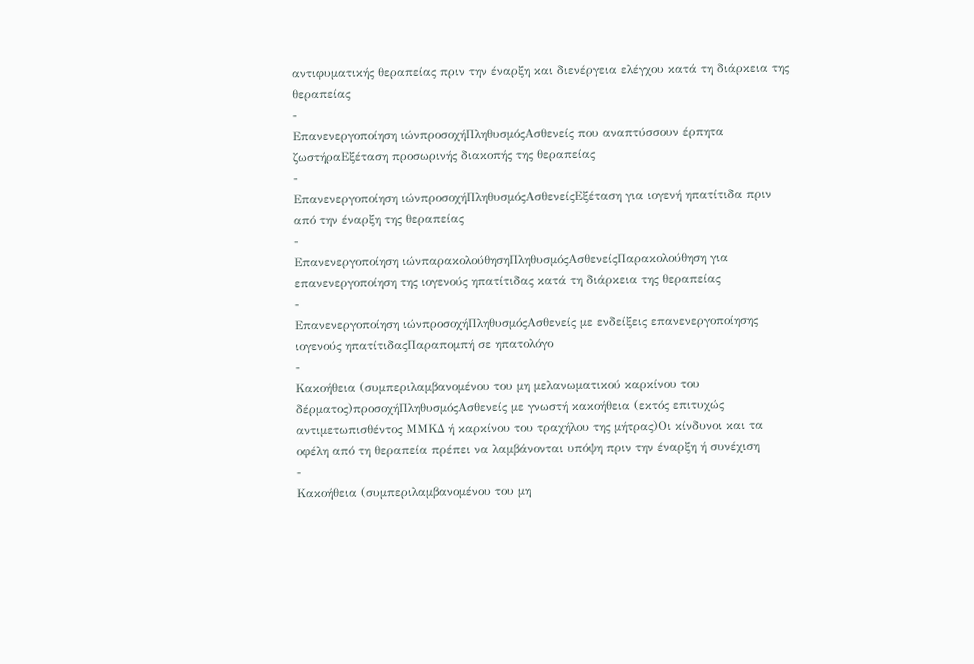αντιφυματικής θεραπείας πριν την έναρξη και διενέργεια ελέγχου κατά τη διάρκεια της θεραπείας
-
Επανενεργοποίηση ιώνπροσοχήΠληθυσμόςΑσθενείς που αναπτύσσουν έρπητα ζωστήραΕξέταση προσωρινής διακοπής της θεραπείας
-
Επανενεργοποίηση ιώνπροσοχήΠληθυσμόςΑσθενείςΕξέταση για ιογενή ηπατίτιδα πριν από την έναρξη της θεραπείας
-
Επανενεργοποίηση ιώνπαρακολούθησηΠληθυσμόςΑσθενείςΠαρακολούθηση για επανενεργοποίηση της ιογενούς ηπατίτιδας κατά τη διάρκεια της θεραπείας
-
Επανενεργοποίηση ιώνπροσοχήΠληθυσμόςΑσθενείς με ενδείξεις επανενεργοποίησης ιογενούς ηπατίτιδαςΠαραπομπή σε ηπατολόγο
-
Κακοήθεια (συμπεριλαμβανομένου του μη μελανωματικού καρκίνου του δέρματος)προσοχήΠληθυσμόςΑσθενείς με γνωστή κακοήθεια (εκτός επιτυχώς αντιμετωπισθέντος ΜΜΚΔ ή καρκίνου του τραχήλου της μήτρας)Οι κίνδυνοι και τα οφέλη από τη θεραπεία πρέπει να λαμβάνονται υπόψη πριν την έναρξη ή συνέχιση
-
Κακοήθεια (συμπεριλαμβανομένου του μη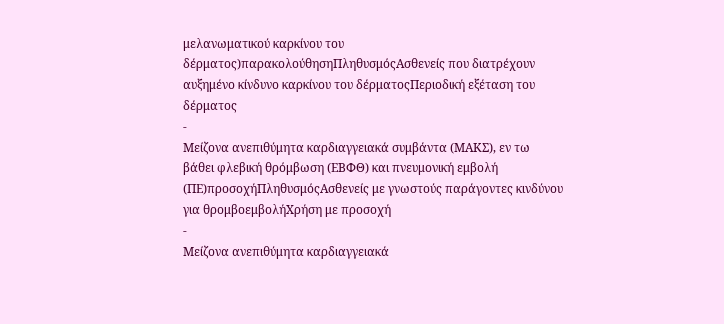μελανωματικού καρκίνου του δέρματος)παρακολούθησηΠληθυσμόςΑσθενείς που διατρέχουν αυξημένο κίνδυνο καρκίνου του δέρματοςΠεριοδική εξέταση του δέρματος
-
Μείζονα ανεπιθύμητα καρδιαγγειακά συμβάντα (ΜΑΚΣ), εν τω βάθει φλεβική θρόμβωση (ΕΒΦΘ) και πνευμονική εμβολή (ΠΕ)προσοχήΠληθυσμόςΑσθενείς με γνωστούς παράγοντες κινδύνου για θρομβοεμβολήΧρήση με προσοχή
-
Μείζονα ανεπιθύμητα καρδιαγγειακά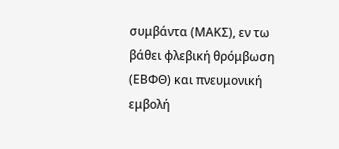συμβάντα (ΜΑΚΣ), εν τω βάθει φλεβική θρόμβωση (ΕΒΦΘ) και πνευμονική εμβολή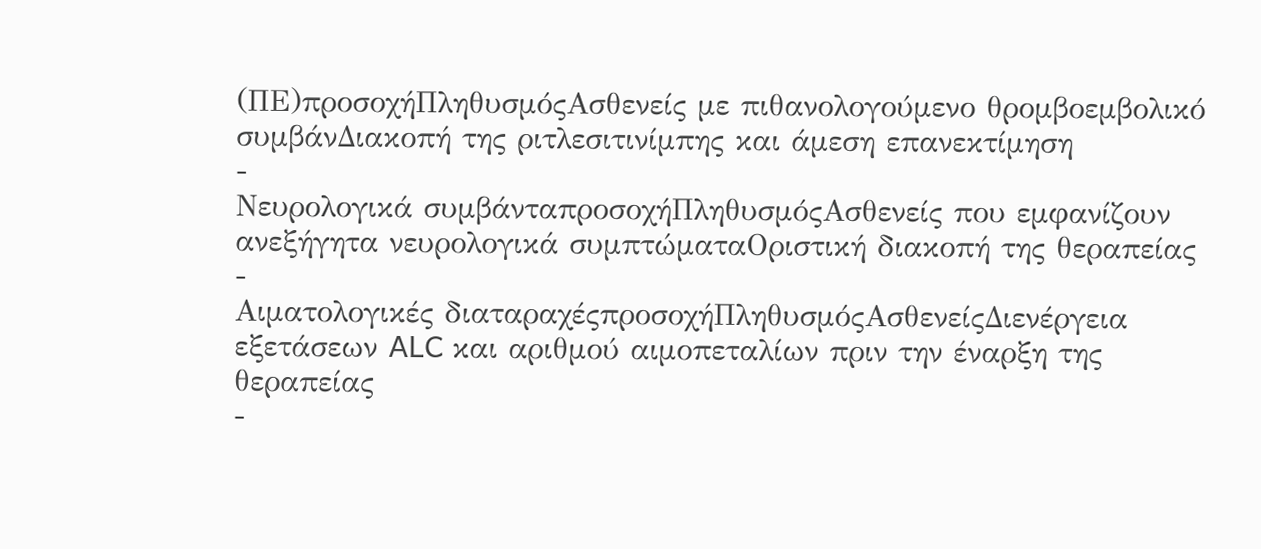(ΠΕ)προσοχήΠληθυσμόςΑσθενείς με πιθανολογούμενο θρομβοεμβολικό συμβάνΔιακοπή της ριτλεσιτινίμπης και άμεση επανεκτίμηση
-
Νευρολογικά συμβάνταπροσοχήΠληθυσμόςΑσθενείς που εμφανίζουν ανεξήγητα νευρολογικά συμπτώματαΟριστική διακοπή της θεραπείας
-
Αιματολογικές διαταραχέςπροσοχήΠληθυσμόςΑσθενείςΔιενέργεια εξετάσεων ALC και αριθμού αιμοπεταλίων πριν την έναρξη της θεραπείας
-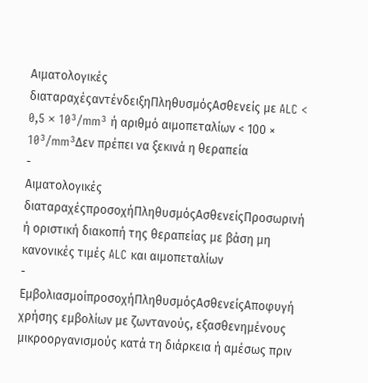Αιματολογικές διαταραχέςαντένδειξηΠληθυσμόςΑσθενείς με ALC < 0,5 × 10³/mm³ ή αριθμό αιμοπεταλίων < 100 × 10³/mm³Δεν πρέπει να ξεκινά η θεραπεία
-
Αιματολογικές διαταραχέςπροσοχήΠληθυσμόςΑσθενείςΠροσωρινή ή οριστική διακοπή της θεραπείας με βάση μη κανονικές τιμές ALC και αιμοπεταλίων
-
ΕμβολιασμοίπροσοχήΠληθυσμόςΑσθενείςΑποφυγή χρήσης εμβολίων με ζωντανούς, εξασθενημένους μικροοργανισμούς κατά τη διάρκεια ή αμέσως πριν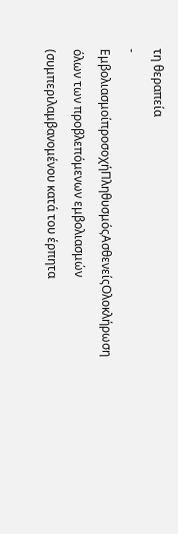τη θεραπεία
-
ΕμβολιασμοίπροσοχήΠληθυσμόςΑσθενείςΟλοκλήρωση όλων των προβλεπόμενων εμβολιασμών (συμπεριλαμβανομένου κατά του έρπητα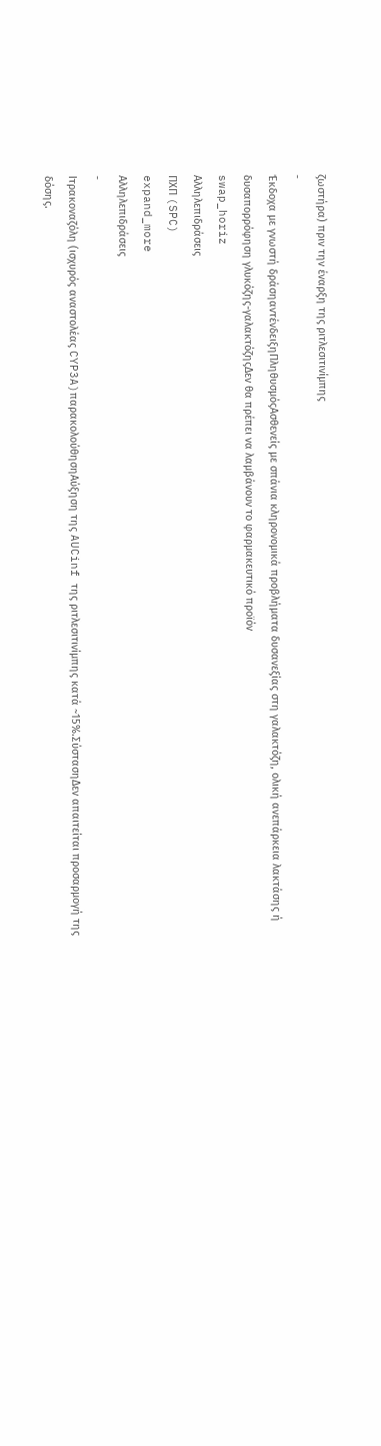ζωστήρα) πριν την έναρξη της ριτλεσιτινίμπης
-
Έκδοχα με γνωστή δράσηαντένδειξηΠληθυσμόςΑσθενείς με σπάνια κληρονομικά προβλήματα δυσανεξίας στη γαλακτόζη, ολική ανεπάρκεια λακτάσης ή δυσαπορρόφηση γλυκόζης-γαλακτόζηςΔεν θα πρέπει να λαμβάνουν το φαρμακευτικό προϊόν
swap_horiz
Αλληλεπιδράσεις
ΠΧΠ (SPC)
expand_more
Αλληλεπιδράσεις
-
Ιτρακοναζόλη (ισχυρός αναστολέας CYP3A)παρακολούθησηΑύξηση της AUCinf της ριτλεσιτινίμπης κατά ~15%.ΣύστασηΔεν απαιτείται προσαρμογή της δόσης.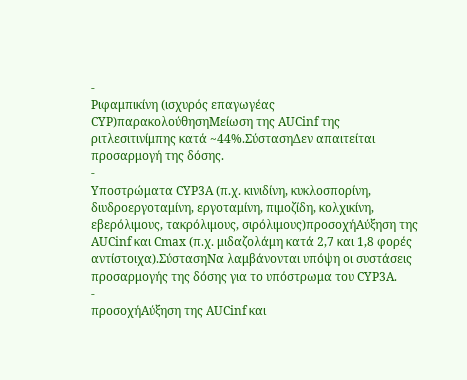-
Ριφαμπικίνη (ισχυρός επαγωγέας CYP)παρακολούθησηΜείωση της AUCinf της ριτλεσιτινίμπης κατά ~44%.ΣύστασηΔεν απαιτείται προσαρμογή της δόσης.
-
Υποστρώματα CYP3A (π.χ. κινιδίνη, κυκλοσπορίνη, διυδροεργοταμίνη, εργοταμίνη, πιμοζίδη, κολχικίνη, εβερόλιμους, τακρόλιμους, σιρόλιμους)προσοχήΑύξηση της AUCinf και Cmax (π.χ. μιδαζολάμη κατά 2,7 και 1,8 φορές αντίστοιχα).ΣύστασηΝα λαμβάνονται υπόψη οι συστάσεις προσαρμογής της δόσης για το υπόστρωμα του CYP3A.
-
προσοχήΑύξηση της AUCinf και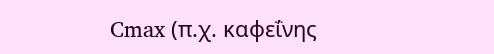Cmax (π.χ. καφεΐνης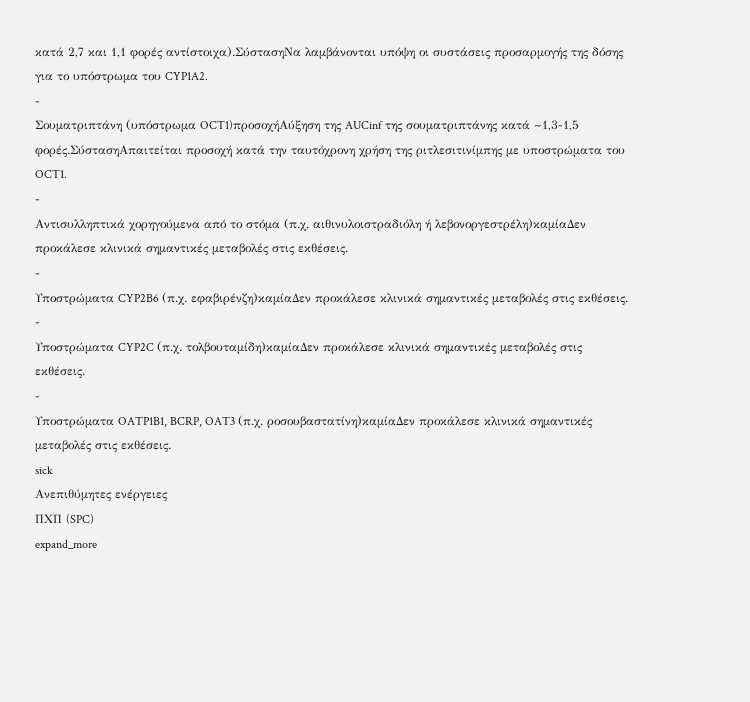κατά 2,7 και 1,1 φορές αντίστοιχα).ΣύστασηΝα λαμβάνονται υπόψη οι συστάσεις προσαρμογής της δόσης για το υπόστρωμα του CYP1A2.
-
Σουματριπτάνη (υπόστρωμα OCT1)προσοχήΑύξηση της AUCinf της σουματριπτάνης κατά ~1,3-1,5 φορές.ΣύστασηΑπαιτείται προσοχή κατά την ταυτόχρονη χρήση της ριτλεσιτινίμπης με υποστρώματα του OCT1.
-
Αντισυλληπτικά χορηγούμενα από το στόμα (π.χ. αιθινυλοιστραδιόλη ή λεβονοργεστρέλη)καμίαΔεν προκάλεσε κλινικά σημαντικές μεταβολές στις εκθέσεις.
-
Υποστρώματα CYP2B6 (π.χ. εφαβιρένζη)καμίαΔεν προκάλεσε κλινικά σημαντικές μεταβολές στις εκθέσεις.
-
Υποστρώματα CYP2C (π.χ. τολβουταμίδη)καμίαΔεν προκάλεσε κλινικά σημαντικές μεταβολές στις εκθέσεις.
-
Υποστρώματα OATP1B1, BCRP, OAT3 (π.χ. ροσουβαστατίνη)καμίαΔεν προκάλεσε κλινικά σημαντικές μεταβολές στις εκθέσεις.
sick
Ανεπιθύμητες ενέργειες
ΠΧΠ (SPC)
expand_more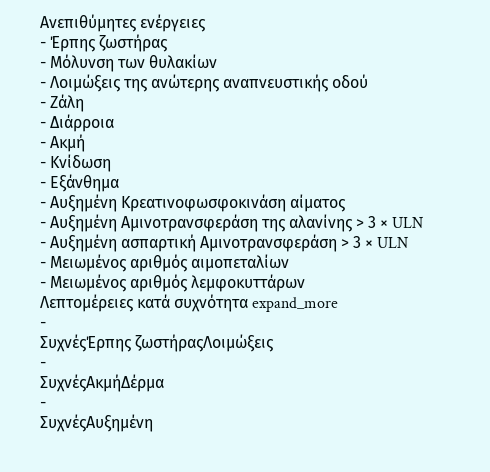Ανεπιθύμητες ενέργειες
- Έρπης ζωστήρας
- Μόλυνση των θυλακίων
- Λοιμώξεις της ανώτερης αναπνευστικής οδού
- Ζάλη
- Διάρροια
- Ακμή
- Κνίδωση
- Εξάνθημα
- Αυξημένη Κρεατινοφωσφοκινάση αίματος
- Αυξημένη Αμινοτρανσφεράση της αλανίνης > 3 × ULN
- Αυξημένη ασπαρτική Αμινοτρανσφεράση > 3 × ULN
- Μειωμένος αριθμός αιμοπεταλίων
- Μειωμένος αριθμός λεμφοκυττάρων
Λεπτομέρειες κατά συχνότητα expand_more
-
ΣυχνέςΈρπης ζωστήραςΛοιμώξεις
-
ΣυχνέςΑκμήΔέρμα
-
ΣυχνέςΑυξημένη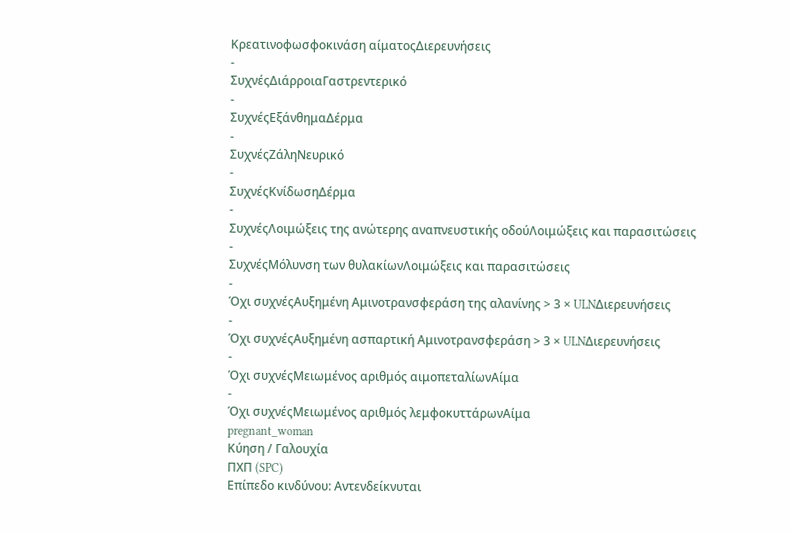Κρεατινοφωσφοκινάση αίματοςΔιερευνήσεις
-
ΣυχνέςΔιάρροιαΓαστρεντερικό
-
ΣυχνέςΕξάνθημαΔέρμα
-
ΣυχνέςΖάληΝευρικό
-
ΣυχνέςΚνίδωσηΔέρμα
-
ΣυχνέςΛοιμώξεις της ανώτερης αναπνευστικής οδούΛοιμώξεις και παρασιτώσεις
-
ΣυχνέςΜόλυνση των θυλακίωνΛοιμώξεις και παρασιτώσεις
-
Όχι συχνέςΑυξημένη Αμινοτρανσφεράση της αλανίνης > 3 × ULNΔιερευνήσεις
-
Όχι συχνέςΑυξημένη ασπαρτική Αμινοτρανσφεράση > 3 × ULNΔιερευνήσεις
-
Όχι συχνέςΜειωμένος αριθμός αιμοπεταλίωνΑίμα
-
Όχι συχνέςΜειωμένος αριθμός λεμφοκυττάρωνΑίμα
pregnant_woman
Κύηση / Γαλουχία
ΠΧΠ (SPC)
Επίπεδο κινδύνου: Αντενδείκνυται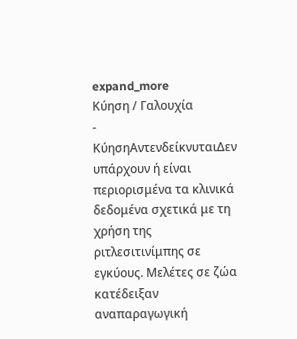expand_more
Κύηση / Γαλουχία
-
ΚύησηΑντενδείκνυταιΔεν υπάρχουν ή είναι περιορισμένα τα κλινικά δεδομένα σχετικά με τη χρήση της ριτλεσιτινίμπης σε εγκύους. Μελέτες σε ζώα κατέδειξαν αναπαραγωγική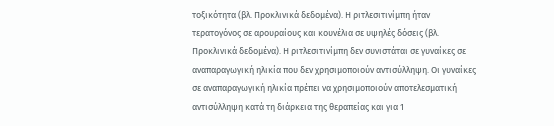τοξικότητα (βλ. Προκλινικά δεδομένα). Η ριτλεσιτινίμπη ήταν τερατογόνος σε αρουραίους και κουνέλια σε υψηλές δόσεις (βλ. Προκλινικά δεδομένα). Η ριτλεσιτινίμπη δεν συνιστάται σε γυναίκες σε αναπαραγωγική ηλικία που δεν χρησιμοποιούν αντισύλληψη. Οι γυναίκες σε αναπαραγωγική ηλικία πρέπει να χρησιμοποιούν αποτελεσματική αντισύλληψη κατά τη διάρκεια της θεραπείας και για 1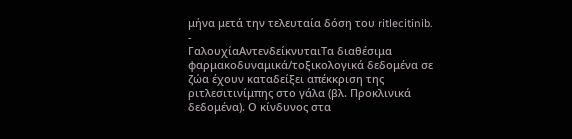μήνα μετά την τελευταία δόση του ritlecitinib.
-
ΓαλουχίαΑντενδείκνυταιΤα διαθέσιμα φαρμακοδυναμικά/τοξικολογικά δεδομένα σε ζώα έχουν καταδείξει απέκκριση της ριτλεσιτινίμπης στο γάλα (βλ. Προκλινικά δεδομένα). Ο κίνδυνος στα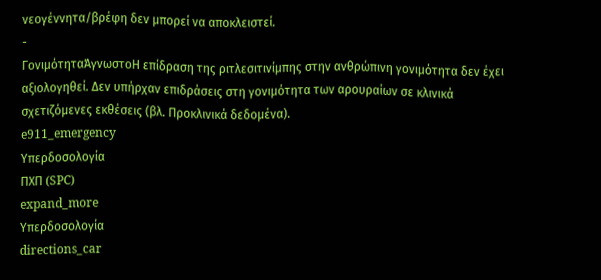νεογέννητα/βρέφη δεν μπορεί να αποκλειστεί.
-
ΓονιμότηταΆγνωστοΗ επίδραση της ριτλεσιτινίμπης στην ανθρώπινη γονιμότητα δεν έχει αξιολογηθεί. Δεν υπήρχαν επιδράσεις στη γονιμότητα των αρουραίων σε κλινικά σχετιζόμενες εκθέσεις (βλ. Προκλινικά δεδομένα).
e911_emergency
Υπερδοσολογία
ΠΧΠ (SPC)
expand_more
Υπερδοσολογία
directions_car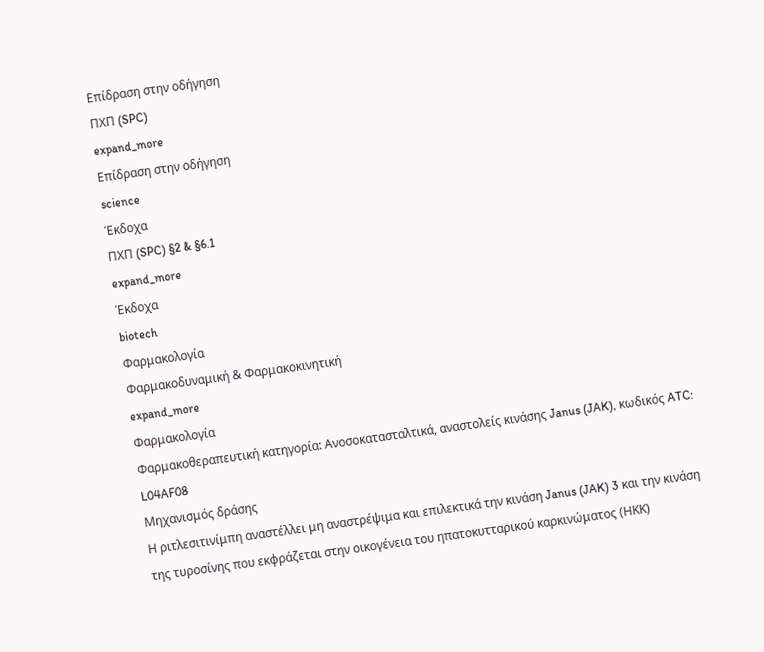Επίδραση στην οδήγηση
ΠΧΠ (SPC)
expand_more
Επίδραση στην οδήγηση
science
Έκδοχα
ΠΧΠ (SPC) §2 & §6.1
expand_more
Έκδοχα
biotech
Φαρμακολογία
Φαρμακοδυναμική & Φαρμακοκινητική
expand_more
Φαρμακολογία
Φαρμακοθεραπευτική κατηγορία: Ανοσοκατασταλτικά, αναστολείς κινάσης Janus (JAK), κωδικός ATC: L04AF08
Μηχανισμός δράσης
Η ριτλεσιτινίμπη αναστέλλει μη αναστρέψιμα και επιλεκτικά την κινάση Janus (JAK) 3 και την κινάση της τυροσίνης που εκφράζεται στην οικογένεια του ηπατοκυτταρικού καρκινώματος (ΗΚΚ)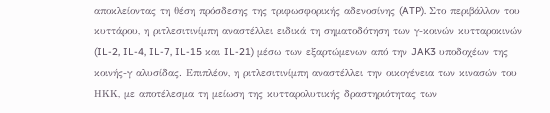αποκλείοντας τη θέση πρόσδεσης της τριφωσφορικής αδενοσίνης (ATP). Στο περιβάλλον του κυττάρου, η ριτλεσιτινίμπη αναστέλλει ειδικά τη σηματοδότηση των γ-κοινών κυτταροκινών (IL-2, IL-4, IL-7, IL-15 και IL-21) μέσω των εξαρτώμενων από την JAK3 υποδοχέων της κοινής-γ αλυσίδας. Επιπλέον, η ριτλεσιτινίμπη αναστέλλει την οικογένεια των κινασών του ΗΚΚ, με αποτέλεσμα τη μείωση της κυτταρολυτικής δραστηριότητας των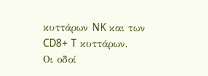κυττάρων NK και των CD8+ T κυττάρων.
Οι οδοί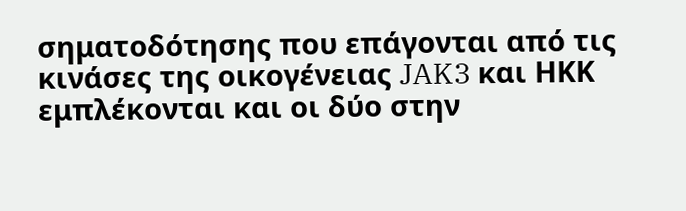σηματοδότησης που επάγονται από τις κινάσες της οικογένειας JAK3 και ΗΚΚ εμπλέκονται και οι δύο στην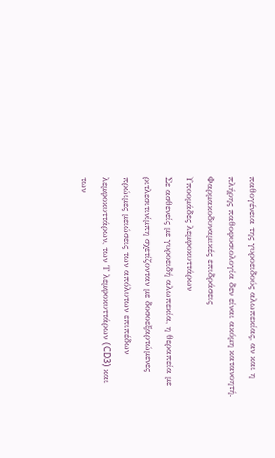παθογένεια της γυροειδούς αλωπεκίας, αν και η πλήρης παθοφυσιολογία δεν είναι ακόμη κατανοητή.
Φαρμακοδυναμικές επιδράσεις
Υποομάδες λεμφοκυττάρων
Σε ασθενείς με γυροειδή αλωπεκία, η θεραπεία με ριτλεσιτινίμπη σχετίζονταν με δοσοεξαρτώμενες πρώιμες μειώσεις των απόλυτων επιπέδων λεμφοκυττάρων, των Τ λεμφοκυττάρων (CD3) και των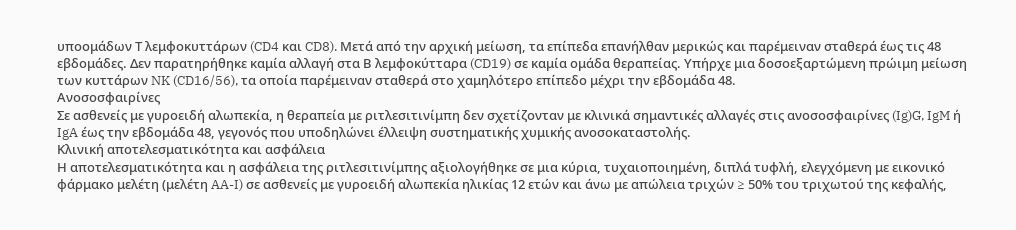υποομάδων Τ λεμφοκυττάρων (CD4 και CD8). Μετά από την αρχική μείωση, τα επίπεδα επανήλθαν μερικώς και παρέμειναν σταθερά έως τις 48 εβδομάδες. Δεν παρατηρήθηκε καμία αλλαγή στα Β λεμφοκύτταρα (CD19) σε καμία ομάδα θεραπείας. Υπήρχε μια δοσοεξαρτώμενη πρώιμη μείωση των κυττάρων NK (CD16/56), τα οποία παρέμειναν σταθερά στο χαμηλότερο επίπεδο μέχρι την εβδομάδα 48.
Ανοσοσφαιρίνες
Σε ασθενείς με γυροειδή αλωπεκία, η θεραπεία με ριτλεσιτινίμπη δεν σχετίζονταν με κλινικά σημαντικές αλλαγές στις ανοσοσφαιρίνες (Ig)G, IgM ή IgA έως την εβδομάδα 48, γεγονός που υποδηλώνει έλλειψη συστηματικής χυμικής ανοσοκαταστολής.
Κλινική αποτελεσματικότητα και ασφάλεια
Η αποτελεσματικότητα και η ασφάλεια της ριτλεσιτινίμπης αξιολογήθηκε σε μια κύρια, τυχαιοποιημένη, διπλά τυφλή, ελεγχόμενη με εικονικό φάρμακο μελέτη (μελέτη AA-I) σε ασθενείς με γυροειδή αλωπεκία ηλικίας 12 ετών και άνω με απώλεια τριχών ≥ 50% του τριχωτού της κεφαλής,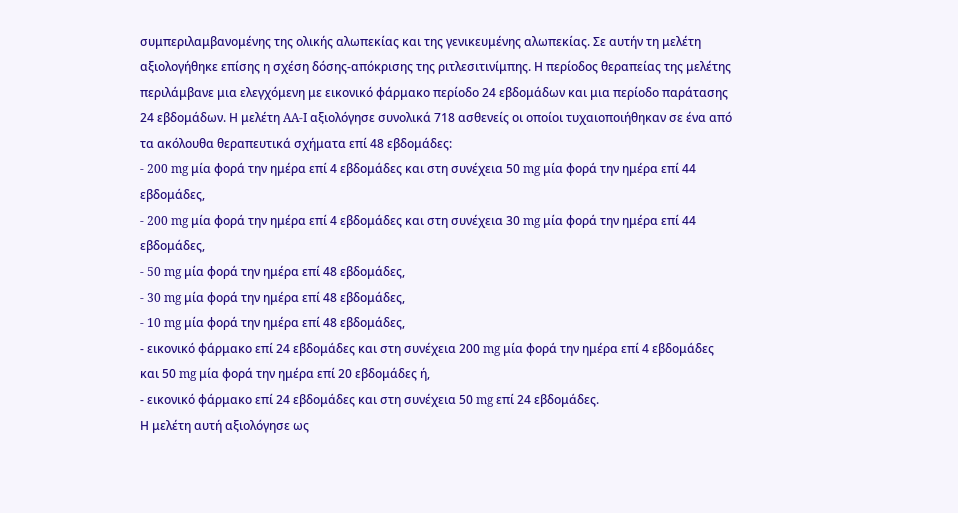συμπεριλαμβανομένης της ολικής αλωπεκίας και της γενικευμένης αλωπεκίας. Σε αυτήν τη μελέτη αξιολογήθηκε επίσης η σχέση δόσης-απόκρισης της ριτλεσιτινίμπης. Η περίοδος θεραπείας της μελέτης περιλάμβανε μια ελεγχόμενη με εικονικό φάρμακο περίοδο 24 εβδομάδων και μια περίοδο παράτασης 24 εβδομάδων. Η μελέτη AA-I αξιολόγησε συνολικά 718 ασθενείς οι οποίοι τυχαιοποιήθηκαν σε ένα από τα ακόλουθα θεραπευτικά σχήματα επί 48 εβδομάδες:
- 200 mg μία φορά την ημέρα επί 4 εβδομάδες και στη συνέχεια 50 mg μία φορά την ημέρα επί 44 εβδομάδες,
- 200 mg μία φορά την ημέρα επί 4 εβδομάδες και στη συνέχεια 30 mg μία φορά την ημέρα επί 44 εβδομάδες,
- 50 mg μία φορά την ημέρα επί 48 εβδομάδες,
- 30 mg μία φορά την ημέρα επί 48 εβδομάδες,
- 10 mg μία φορά την ημέρα επί 48 εβδομάδες,
- εικονικό φάρμακο επί 24 εβδομάδες και στη συνέχεια 200 mg μία φορά την ημέρα επί 4 εβδομάδες και 50 mg μία φορά την ημέρα επί 20 εβδομάδες ή,
- εικονικό φάρμακο επί 24 εβδομάδες και στη συνέχεια 50 mg επί 24 εβδομάδες.
Η μελέτη αυτή αξιολόγησε ως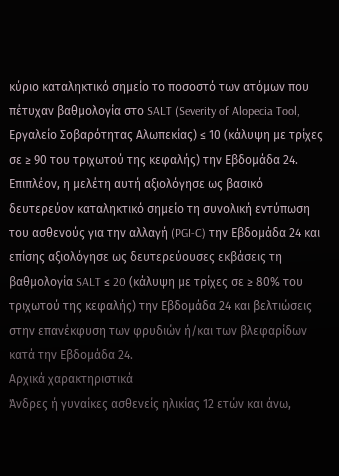κύριο καταληκτικό σημείο το ποσοστό των ατόμων που πέτυχαν βαθμολογία στο SALT (Severity of Alopecia Tool, Εργαλείο Σοβαρότητας Αλωπεκίας) ≤ 10 (κάλυψη με τρίχες σε ≥ 90 του τριχωτού της κεφαλής) την Εβδομάδα 24. Επιπλέον, η μελέτη αυτή αξιολόγησε ως βασικό δευτερεύον καταληκτικό σημείο τη συνολική εντύπωση του ασθενούς για την αλλαγή (PGI-C) την Εβδομάδα 24 και επίσης αξιολόγησε ως δευτερεύουσες εκβάσεις τη βαθμολογία SALT ≤ 20 (κάλυψη με τρίχες σε ≥ 80% του τριχωτού της κεφαλής) την Εβδομάδα 24 και βελτιώσεις στην επανέκφυση των φρυδιών ή/και των βλεφαρίδων κατά την Εβδομάδα 24.
Αρχικά χαρακτηριστικά
Άνδρες ή γυναίκες ασθενείς ηλικίας 12 ετών και άνω,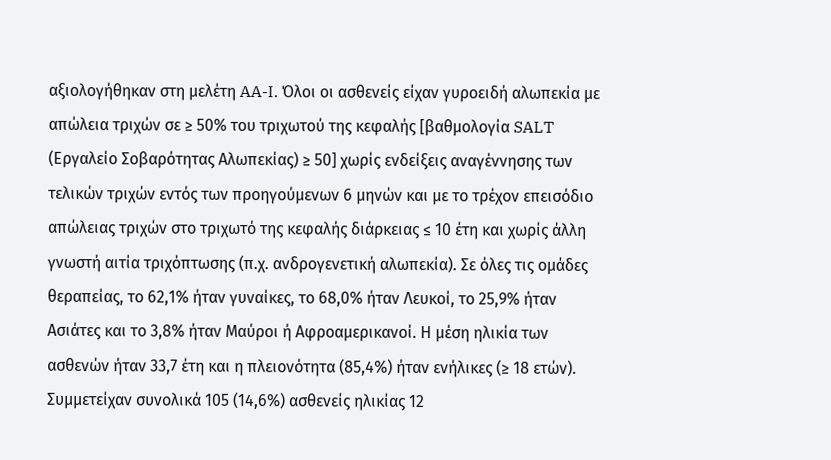αξιολογήθηκαν στη μελέτη AA-I. Όλοι οι ασθενείς είχαν γυροειδή αλωπεκία με απώλεια τριχών σε ≥ 50% του τριχωτού της κεφαλής [βαθμολογία SALT (Εργαλείο Σοβαρότητας Αλωπεκίας) ≥ 50] χωρίς ενδείξεις αναγέννησης των τελικών τριχών εντός των προηγούμενων 6 μηνών και με το τρέχον επεισόδιο απώλειας τριχών στο τριχωτό της κεφαλής διάρκειας ≤ 10 έτη και χωρίς άλλη γνωστή αιτία τριχόπτωσης (π.χ. ανδρογενετική αλωπεκία). Σε όλες τις ομάδες θεραπείας, το 62,1% ήταν γυναίκες, το 68,0% ήταν Λευκοί, το 25,9% ήταν Ασιάτες και το 3,8% ήταν Μαύροι ή Αφροαμερικανοί. Η μέση ηλικία των ασθενών ήταν 33,7 έτη και η πλειονότητα (85,4%) ήταν ενήλικες (≥ 18 ετών). Συμμετείχαν συνολικά 105 (14,6%) ασθενείς ηλικίας 12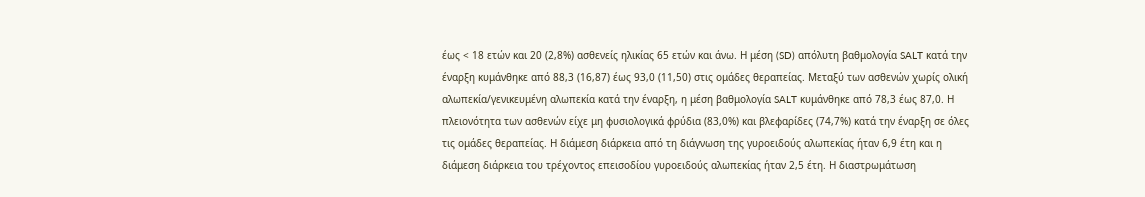έως < 18 ετών και 20 (2,8%) ασθενείς ηλικίας 65 ετών και άνω. Η μέση (SD) απόλυτη βαθμολογία SALT κατά την έναρξη κυμάνθηκε από 88,3 (16,87) έως 93,0 (11,50) στις ομάδες θεραπείας. Μεταξύ των ασθενών χωρίς ολική αλωπεκία/γενικευμένη αλωπεκία κατά την έναρξη, η μέση βαθμολογία SALT κυμάνθηκε από 78,3 έως 87,0. Η πλειονότητα των ασθενών είχε μη φυσιολογικά φρύδια (83,0%) και βλεφαρίδες (74,7%) κατά την έναρξη σε όλες τις ομάδες θεραπείας. Η διάμεση διάρκεια από τη διάγνωση της γυροειδούς αλωπεκίας ήταν 6,9 έτη και η διάμεση διάρκεια του τρέχοντος επεισοδίου γυροειδούς αλωπεκίας ήταν 2,5 έτη. Η διαστρωμάτωση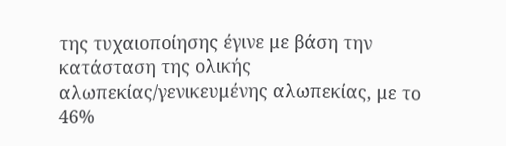της τυχαιοποίησης έγινε με βάση την κατάσταση της ολικής αλωπεκίας/γενικευμένης αλωπεκίας, με το 46%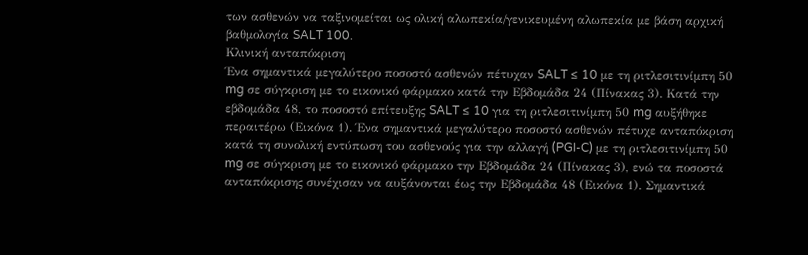των ασθενών να ταξινομείται ως ολική αλωπεκία/γενικευμένη αλωπεκία με βάση αρχική βαθμολογία SALT 100.
Κλινική ανταπόκριση
Ένα σημαντικά μεγαλύτερο ποσοστό ασθενών πέτυχαν SALT ≤ 10 με τη ριτλεσιτινίμπη 50 mg σε σύγκριση με το εικονικό φάρμακο κατά την Εβδομάδα 24 (Πίνακας 3). Κατά την εβδομάδα 48, το ποσοστό επίτευξης SALT ≤ 10 για τη ριτλεσιτινίμπη 50 mg αυξήθηκε περαιτέρω (Εικόνα 1). Ένα σημαντικά μεγαλύτερο ποσοστό ασθενών πέτυχε ανταπόκριση κατά τη συνολική εντύπωση του ασθενούς για την αλλαγή (PGI-C) με τη ριτλεσιτινίμπη 50 mg σε σύγκριση με το εικονικό φάρμακο την Εβδομάδα 24 (Πίνακας 3), ενώ τα ποσοστά ανταπόκρισης συνέχισαν να αυξάνονται έως την Εβδομάδα 48 (Εικόνα 1). Σημαντικά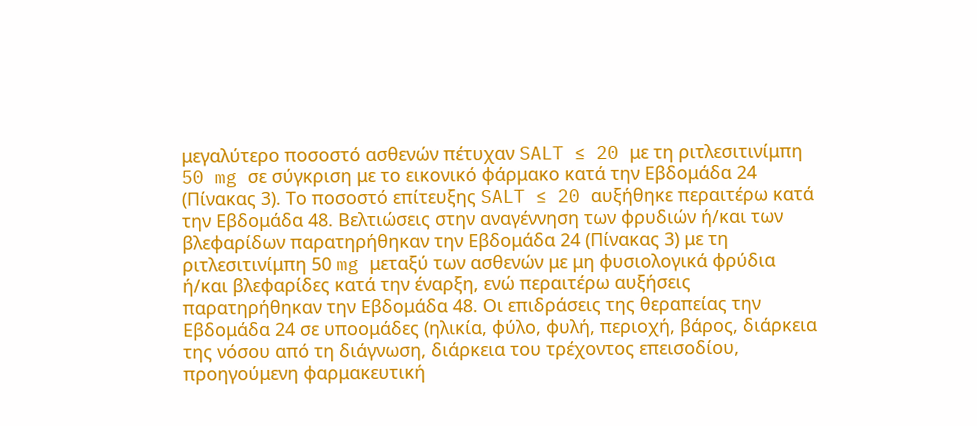μεγαλύτερο ποσοστό ασθενών πέτυχαν SALT ≤ 20 με τη ριτλεσιτινίμπη 50 mg σε σύγκριση με το εικονικό φάρμακο κατά την Εβδομάδα 24 (Πίνακας 3). Το ποσοστό επίτευξης SALT ≤ 20 αυξήθηκε περαιτέρω κατά την Εβδομάδα 48. Βελτιώσεις στην αναγέννηση των φρυδιών ή/και των βλεφαρίδων παρατηρήθηκαν την Εβδομάδα 24 (Πίνακας 3) με τη ριτλεσιτινίμπη 50 mg μεταξύ των ασθενών με μη φυσιολογικά φρύδια ή/και βλεφαρίδες κατά την έναρξη, ενώ περαιτέρω αυξήσεις παρατηρήθηκαν την Εβδομάδα 48. Οι επιδράσεις της θεραπείας την Εβδομάδα 24 σε υποομάδες (ηλικία, φύλο, φυλή, περιοχή, βάρος, διάρκεια της νόσου από τη διάγνωση, διάρκεια του τρέχοντος επεισοδίου, προηγούμενη φαρμακευτική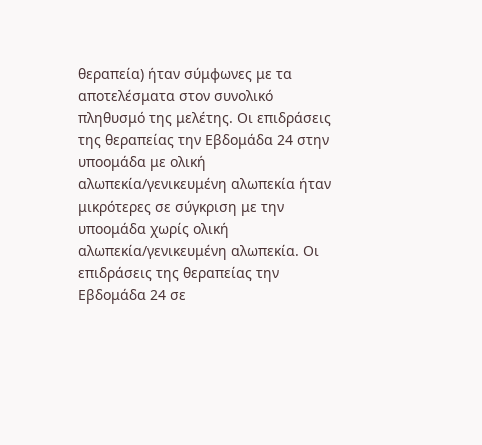θεραπεία) ήταν σύμφωνες με τα αποτελέσματα στον συνολικό πληθυσμό της μελέτης. Οι επιδράσεις της θεραπείας την Εβδομάδα 24 στην υποομάδα με ολική αλωπεκία/γενικευμένη αλωπεκία ήταν μικρότερες σε σύγκριση με την υποομάδα χωρίς ολική αλωπεκία/γενικευμένη αλωπεκία. Οι επιδράσεις της θεραπείας την Εβδομάδα 24 σε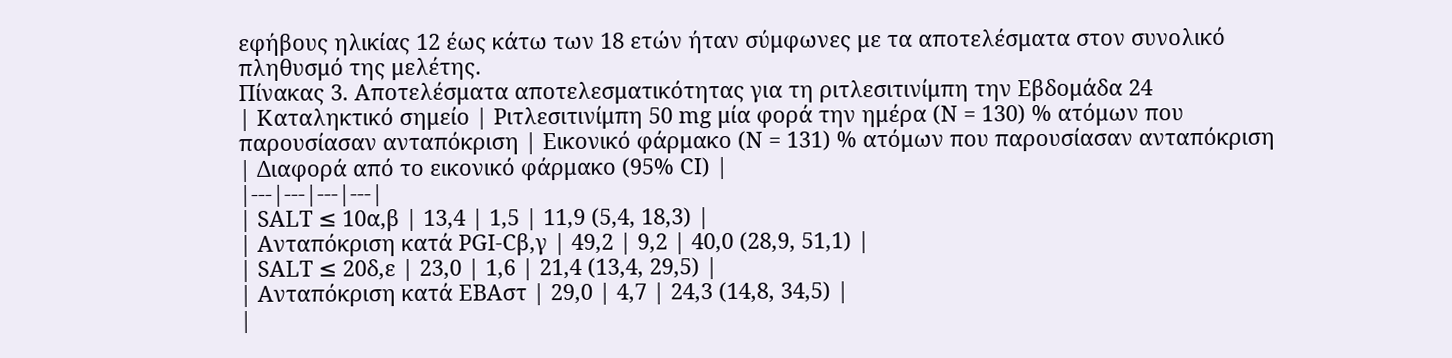εφήβους ηλικίας 12 έως κάτω των 18 ετών ήταν σύμφωνες με τα αποτελέσματα στον συνολικό πληθυσμό της μελέτης.
Πίνακας 3. Αποτελέσματα αποτελεσματικότητας για τη ριτλεσιτινίμπη την Εβδομάδα 24
| Καταληκτικό σημείο | Ριτλεσιτινίμπη 50 mg μία φορά την ημέρα (N = 130) % ατόμων που παρουσίασαν ανταπόκριση | Εικονικό φάρμακο (N = 131) % ατόμων που παρουσίασαν ανταπόκριση | Διαφορά από το εικονικό φάρμακο (95% CI) |
|---|---|---|---|
| SALT ≤ 10α,β | 13,4 | 1,5 | 11,9 (5,4, 18,3) |
| Ανταπόκριση κατά PGI-Cβ,γ | 49,2 | 9,2 | 40,0 (28,9, 51,1) |
| SALT ≤ 20δ,ε | 23,0 | 1,6 | 21,4 (13,4, 29,5) |
| Ανταπόκριση κατά ΕΒΑστ | 29,0 | 4,7 | 24,3 (14,8, 34,5) |
|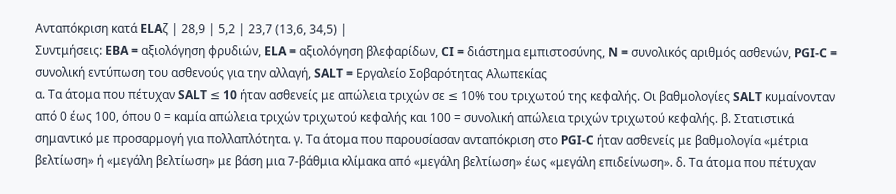Ανταπόκριση κατά ELAζ | 28,9 | 5,2 | 23,7 (13,6, 34,5) |
Συντμήσεις: EBA = αξιολόγηση φρυδιών, ELA = αξιολόγηση βλεφαρίδων, CI = διάστημα εμπιστοσύνης, N = συνολικός αριθμός ασθενών, PGI-C = συνολική εντύπωση του ασθενούς για την αλλαγή, SALT = Εργαλείο Σοβαρότητας Αλωπεκίας
α. Τα άτομα που πέτυχαν SALT ≤ 10 ήταν ασθενείς με απώλεια τριχών σε ≤ 10% του τριχωτού της κεφαλής. Οι βαθμολογίες SALT κυμαίνονταν από 0 έως 100, όπου 0 = καμία απώλεια τριχών τριχωτού κεφαλής και 100 = συνολική απώλεια τριχών τριχωτού κεφαλής. β. Στατιστικά σημαντικό με προσαρμογή για πολλαπλότητα. γ. Τα άτομα που παρουσίασαν ανταπόκριση στο PGI-C ήταν ασθενείς με βαθμολογία «μέτρια βελτίωση» ή «μεγάλη βελτίωση» με βάση μια 7-βάθμια κλίμακα από «μεγάλη βελτίωση» έως «μεγάλη επιδείνωση». δ. Τα άτομα που πέτυχαν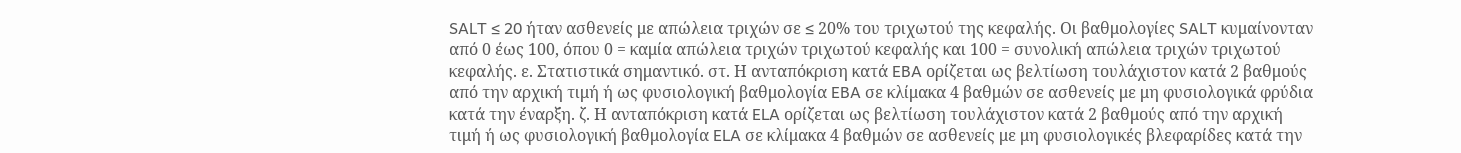SALT ≤ 20 ήταν ασθενείς με απώλεια τριχών σε ≤ 20% του τριχωτού της κεφαλής. Οι βαθμολογίες SALT κυμαίνονταν από 0 έως 100, όπου 0 = καμία απώλεια τριχών τριχωτού κεφαλής και 100 = συνολική απώλεια τριχών τριχωτού κεφαλής. ε. Στατιστικά σημαντικό. στ. Η ανταπόκριση κατά EBA ορίζεται ως βελτίωση τουλάχιστον κατά 2 βαθμούς από την αρχική τιμή ή ως φυσιολογική βαθμολογία EBA σε κλίμακα 4 βαθμών σε ασθενείς με μη φυσιολογικά φρύδια κατά την έναρξη. ζ. Η ανταπόκριση κατά ELA ορίζεται ως βελτίωση τουλάχιστον κατά 2 βαθμούς από την αρχική τιμή ή ως φυσιολογική βαθμολογία ELA σε κλίμακα 4 βαθμών σε ασθενείς με μη φυσιολογικές βλεφαρίδες κατά την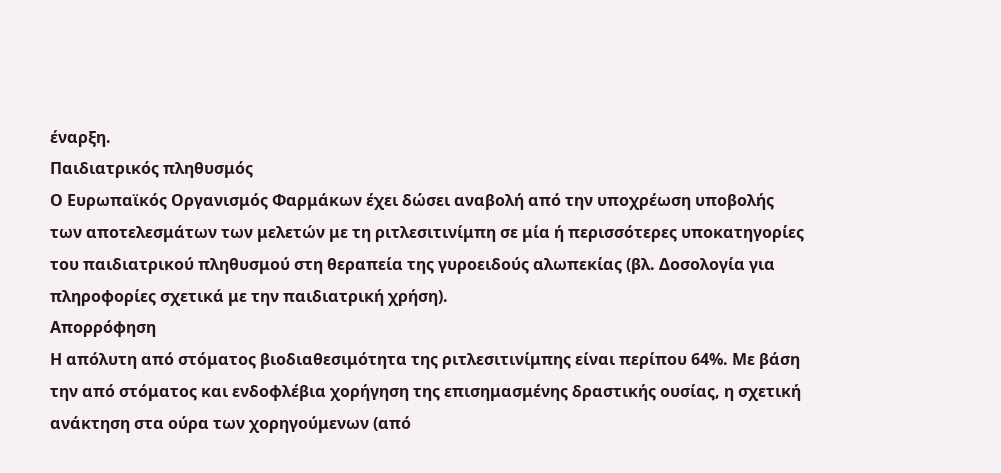έναρξη.
Παιδιατρικός πληθυσμός
Ο Ευρωπαϊκός Οργανισμός Φαρμάκων έχει δώσει αναβολή από την υποχρέωση υποβολής των αποτελεσμάτων των μελετών με τη ριτλεσιτινίμπη σε μία ή περισσότερες υποκατηγορίες του παιδιατρικού πληθυσμού στη θεραπεία της γυροειδούς αλωπεκίας (βλ. Δοσολογία για πληροφορίες σχετικά με την παιδιατρική χρήση).
Απορρόφηση
Η απόλυτη από στόματος βιοδιαθεσιμότητα της ριτλεσιτινίμπης είναι περίπου 64%. Με βάση την από στόματος και ενδοφλέβια χορήγηση της επισημασμένης δραστικής ουσίας, η σχετική ανάκτηση στα ούρα των χορηγούμενων (από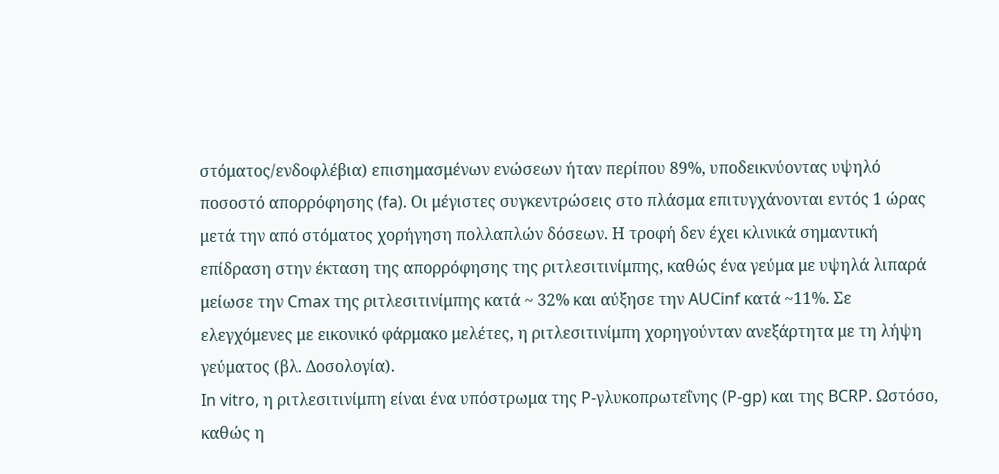στόματος/ενδοφλέβια) επισημασμένων ενώσεων ήταν περίπου 89%, υποδεικνύοντας υψηλό ποσοστό απορρόφησης (fa). Οι μέγιστες συγκεντρώσεις στο πλάσμα επιτυγχάνονται εντός 1 ώρας μετά την από στόματος χορήγηση πολλαπλών δόσεων. Η τροφή δεν έχει κλινικά σημαντική επίδραση στην έκταση της απορρόφησης της ριτλεσιτινίμπης, καθώς ένα γεύμα με υψηλά λιπαρά μείωσε την Cmax της ριτλεσιτινίμπης κατά ~ 32% και αύξησε την AUCinf κατά ~11%. Σε ελεγχόμενες με εικονικό φάρμακο μελέτες, η ριτλεσιτινίμπη χορηγούνταν ανεξάρτητα με τη λήψη γεύματος (βλ. Δοσολογία).
In vitro, η ριτλεσιτινίμπη είναι ένα υπόστρωμα της P-γλυκοπρωτεΐνης (P-gp) και της BCRP. Ωστόσο, καθώς η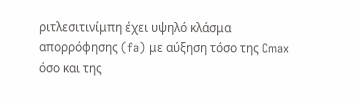ριτλεσιτινίμπη έχει υψηλό κλάσμα απορρόφησης (fa) με αύξηση τόσο της Cmax όσο και της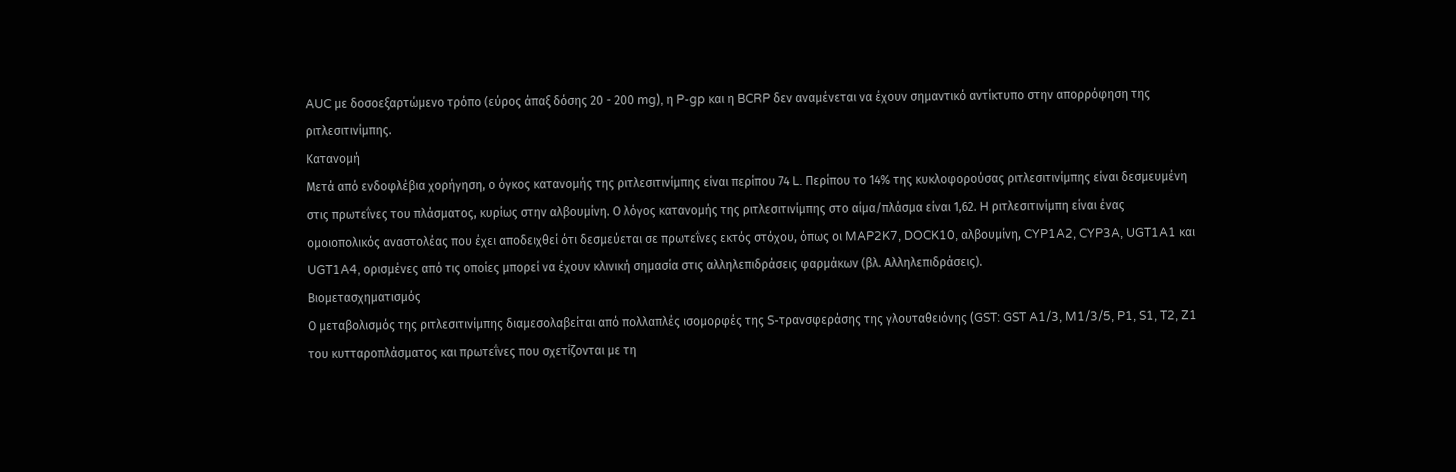AUC με δοσοεξαρτώμενο τρόπο (εύρος άπαξ δόσης 20 - 200 mg), η P-gp και η BCRP δεν αναμένεται να έχουν σημαντικό αντίκτυπο στην απορρόφηση της ριτλεσιτινίμπης.
Κατανομή
Μετά από ενδοφλέβια χορήγηση, ο όγκος κατανομής της ριτλεσιτινίμπης είναι περίπου 74 L. Περίπου το 14% της κυκλοφορούσας ριτλεσιτινίμπης είναι δεσμευμένη στις πρωτεΐνες του πλάσματος, κυρίως στην αλβουμίνη. Ο λόγος κατανομής της ριτλεσιτινίμπης στο αίμα/πλάσμα είναι 1,62. H ριτλεσιτινίμπη είναι ένας ομοιοπολικός αναστολέας που έχει αποδειχθεί ότι δεσμεύεται σε πρωτεΐνες εκτός στόχου, όπως οι MAP2K7, DOCK10, αλβουμίνη, CYP1A2, CYP3A, UGT1A1 και UGT1A4, ορισμένες από τις οποίες μπορεί να έχουν κλινική σημασία στις αλληλεπιδράσεις φαρμάκων (βλ. Αλληλεπιδράσεις).
Βιομετασχηματισμός
Ο μεταβολισμός της ριτλεσιτινίμπης διαμεσολαβείται από πολλαπλές ισομορφές της S-τρανσφεράσης της γλουταθειόνης (GST: GST A1/3, M1/3/5, P1, S1, T2, Z1 του κυτταροπλάσματος και πρωτεΐνες που σχετίζονται με τη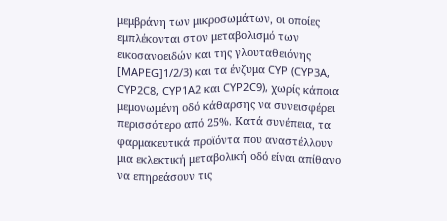μεμβράνη των μικροσωμάτων, οι οποίες εμπλέκονται στον μεταβολισμό των εικοσανοειδών και της γλουταθειόνης [MAPEG]1/2/3) και τα ένζυμα CYP (CYP3A, CYP2C8, CYP1A2 και CYP2C9), χωρίς κάποια μεμονωμένη οδό κάθαρσης να συνεισφέρει περισσότερο από 25%. Κατά συνέπεια, τα φαρμακευτικά προϊόντα που αναστέλλουν μια εκλεκτική μεταβολική οδό είναι απίθανο να επηρεάσουν τις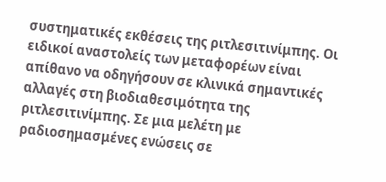συστηματικές εκθέσεις της ριτλεσιτινίμπης. Οι ειδικοί αναστολείς των μεταφορέων είναι απίθανο να οδηγήσουν σε κλινικά σημαντικές αλλαγές στη βιοδιαθεσιμότητα της ριτλεσιτινίμπης. Σε μια μελέτη με ραδιοσημασμένες ενώσεις σε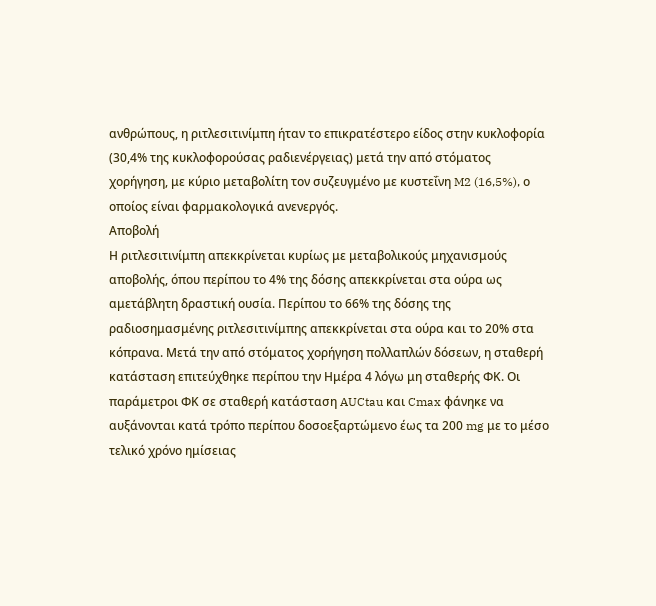ανθρώπους, η ριτλεσιτινίμπη ήταν το επικρατέστερο είδος στην κυκλοφορία (30,4% της κυκλοφορούσας ραδιενέργειας) μετά την από στόματος χορήγηση, με κύριο μεταβολίτη τον συζευγμένο με κυστεΐνη M2 (16,5%), ο οποίος είναι φαρμακολογικά ανενεργός.
Αποβολή
Η ριτλεσιτινίμπη απεκκρίνεται κυρίως με μεταβολικούς μηχανισμούς αποβολής, όπου περίπου το 4% της δόσης απεκκρίνεται στα ούρα ως αμετάβλητη δραστική ουσία. Περίπου το 66% της δόσης της ραδιοσημασμένης ριτλεσιτινίμπης απεκκρίνεται στα ούρα και το 20% στα κόπρανα. Μετά την από στόματος χορήγηση πολλαπλών δόσεων, η σταθερή κατάσταση επιτεύχθηκε περίπου την Ημέρα 4 λόγω μη σταθερής ΦΚ. Οι παράμετροι ΦΚ σε σταθερή κατάσταση AUCtau και Cmax φάνηκε να αυξάνονται κατά τρόπο περίπου δοσοεξαρτώμενο έως τα 200 mg με το μέσο τελικό χρόνο ημίσειας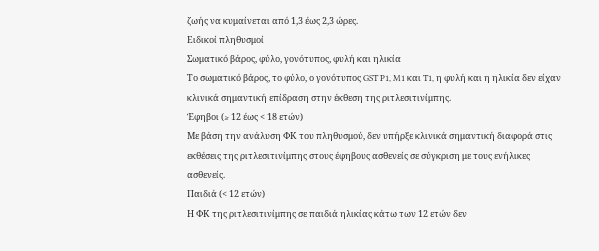ζωής να κυμαίνεται από 1,3 έως 2,3 ώρες.
Ειδικοί πληθυσμοί
Σωματικό βάρος, φύλο, γονότυπος, φυλή και ηλικία
Το σωματικό βάρος, το φύλο, ο γονότυπος GST P1, M1 και T1, η φυλή και η ηλικία δεν είχαν κλινικά σημαντική επίδραση στην έκθεση της ριτλεσιτινίμπης.
Έφηβοι (≥ 12 έως < 18 ετών)
Με βάση την ανάλυση ΦΚ του πληθυσμού, δεν υπήρξε κλινικά σημαντική διαφορά στις εκθέσεις της ριτλεσιτινίμπης στους έφηβους ασθενείς σε σύγκριση με τους ενήλικες ασθενείς.
Παιδιά (< 12 ετών)
Η ΦΚ της ριτλεσιτινίμπης σε παιδιά ηλικίας κάτω των 12 ετών δεν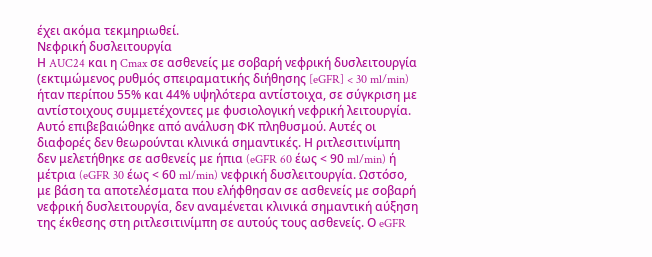έχει ακόμα τεκμηριωθεί.
Νεφρική δυσλειτουργία
Η AUC24 και η Cmax σε ασθενείς με σοβαρή νεφρική δυσλειτουργία (εκτιμώμενος ρυθμός σπειραματικής διήθησης [eGFR] < 30 ml/min) ήταν περίπου 55% και 44% υψηλότερα αντίστοιχα, σε σύγκριση με αντίστοιχους συμμετέχοντες με φυσιολογική νεφρική λειτουργία. Αυτό επιβεβαιώθηκε από ανάλυση ΦΚ πληθυσμού. Αυτές οι διαφορές δεν θεωρούνται κλινικά σημαντικές. Η ριτλεσιτινίμπη δεν μελετήθηκε σε ασθενείς με ήπια (eGFR 60 έως < 90 ml/min) ή μέτρια (eGFR 30 έως < 60 ml/min) νεφρική δυσλειτουργία. Ωστόσο, με βάση τα αποτελέσματα που ελήφθησαν σε ασθενείς με σοβαρή νεφρική δυσλειτουργία, δεν αναμένεται κλινικά σημαντική αύξηση της έκθεσης στη ριτλεσιτινίμπη σε αυτούς τους ασθενείς. Ο eGFR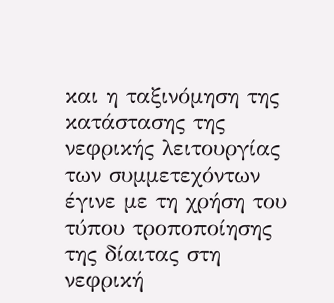και η ταξινόμηση της κατάστασης της νεφρικής λειτουργίας των συμμετεχόντων έγινε με τη χρήση του τύπου τροποποίησης της δίαιτας στη νεφρική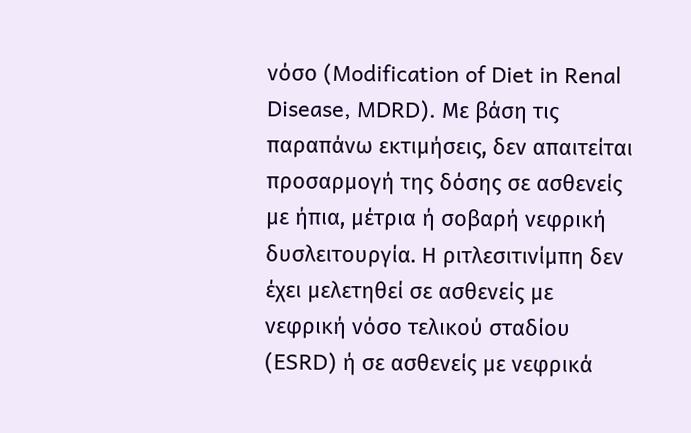νόσο (Modification of Diet in Renal Disease, MDRD). Με βάση τις παραπάνω εκτιμήσεις, δεν απαιτείται προσαρμογή της δόσης σε ασθενείς με ήπια, μέτρια ή σοβαρή νεφρική δυσλειτουργία. Η ριτλεσιτινίμπη δεν έχει μελετηθεί σε ασθενείς με νεφρική νόσο τελικού σταδίου (ESRD) ή σε ασθενείς με νεφρικά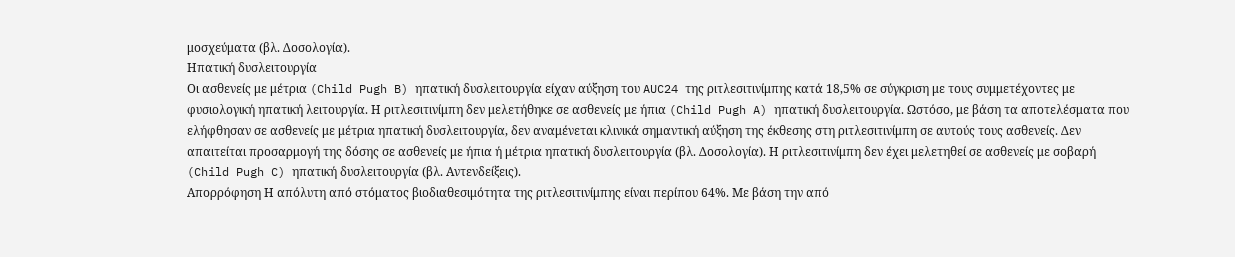μοσχεύματα (βλ. Δοσολογία).
Ηπατική δυσλειτουργία
Οι ασθενείς με μέτρια (Child Pugh B) ηπατική δυσλειτουργία είχαν αύξηση του AUC24 της ριτλεσιτινίμπης κατά 18,5% σε σύγκριση με τους συμμετέχοντες με φυσιολογική ηπατική λειτουργία. Η ριτλεσιτινίμπη δεν μελετήθηκε σε ασθενείς με ήπια (Child Pugh A) ηπατική δυσλειτουργία. Ωστόσο, με βάση τα αποτελέσματα που ελήφθησαν σε ασθενείς με μέτρια ηπατική δυσλειτουργία, δεν αναμένεται κλινικά σημαντική αύξηση της έκθεσης στη ριτλεσιτινίμπη σε αυτούς τους ασθενείς. Δεν απαιτείται προσαρμογή της δόσης σε ασθενείς με ήπια ή μέτρια ηπατική δυσλειτουργία (βλ. Δοσολογία). Η ριτλεσιτινίμπη δεν έχει μελετηθεί σε ασθενείς με σοβαρή (Child Pugh C) ηπατική δυσλειτουργία (βλ. Αντενδείξεις).
Απορρόφηση Η απόλυτη από στόματος βιοδιαθεσιμότητα της ριτλεσιτινίμπης είναι περίπου 64%. Με βάση την από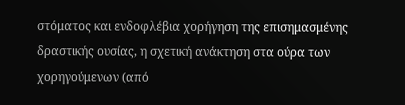στόματος και ενδοφλέβια χορήγηση της επισημασμένης δραστικής ουσίας, η σχετική ανάκτηση στα ούρα των χορηγούμενων (από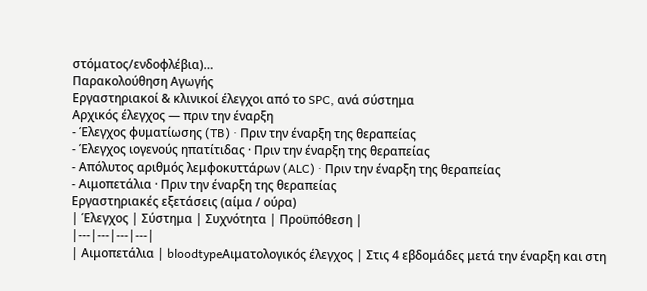στόματος/ενδοφλέβια)…
Παρακολούθηση Αγωγής
Εργαστηριακοί & κλινικοί έλεγχοι από το SPC, ανά σύστημα
Αρχικός έλεγχος — πριν την έναρξη
- Έλεγχος φυματίωσης (TB) · Πριν την έναρξη της θεραπείας
- Έλεγχος ιογενούς ηπατίτιδας · Πριν την έναρξη της θεραπείας
- Απόλυτος αριθμός λεμφοκυττάρων (ALC) · Πριν την έναρξη της θεραπείας
- Αιμοπετάλια · Πριν την έναρξη της θεραπείας
Εργαστηριακές εξετάσεις (αίμα / ούρα)
| Έλεγχος | Σύστημα | Συχνότητα | Προϋπόθεση |
|---|---|---|---|
| Αιμοπετάλια | bloodtypeΑιματολογικός έλεγχος | Στις 4 εβδομάδες μετά την έναρξη και στη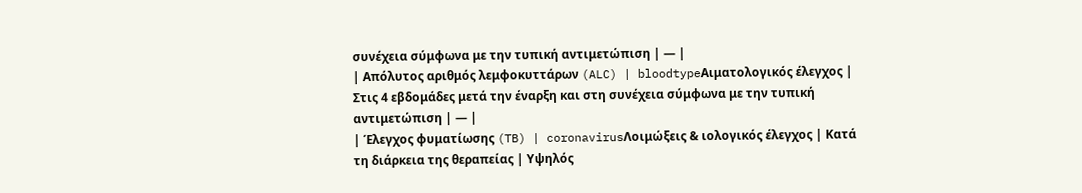συνέχεια σύμφωνα με την τυπική αντιμετώπιση | — |
| Απόλυτος αριθμός λεμφοκυττάρων (ALC) | bloodtypeΑιματολογικός έλεγχος | Στις 4 εβδομάδες μετά την έναρξη και στη συνέχεια σύμφωνα με την τυπική αντιμετώπιση | — |
| Έλεγχος φυματίωσης (TB) | coronavirusΛοιμώξεις & ιολογικός έλεγχος | Κατά τη διάρκεια της θεραπείας | Υψηλός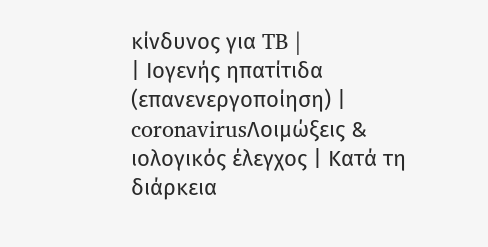κίνδυνος για TB |
| Ιογενής ηπατίτιδα (επανενεργοποίηση) | coronavirusΛοιμώξεις & ιολογικός έλεγχος | Κατά τη διάρκεια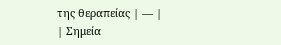της θεραπείας | — |
| Σημεία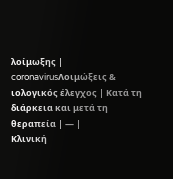λοίμωξης | coronavirusΛοιμώξεις & ιολογικός έλεγχος | Κατά τη διάρκεια και μετά τη θεραπεία | — |
Κλινική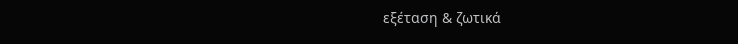εξέταση & ζωτικά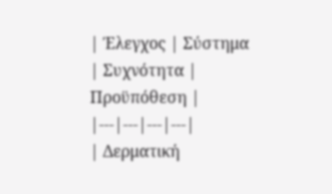| Έλεγχος | Σύστημα | Συχνότητα | Προϋπόθεση |
|---|---|---|---|
| Δερματική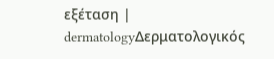εξέταση | dermatologyΔερματολογικός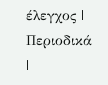έλεγχος | Περιοδικά |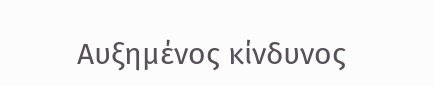Αυξημένος κίνδυνος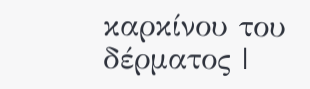καρκίνου του δέρματος |